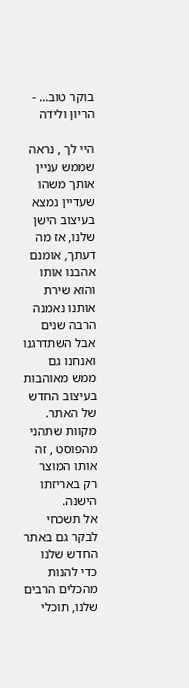בוקר טוב... - הריון ולידה

היי לך , נראה שממש עניין אותך משהו שעדיין נמצא בעיצוב הישן שלנו, אז מה דעתך, אומנם אהבנו אותו והוא שירת אותנו נאמנה הרבה שנים אבל השתדרגנו ואנחנו גם ממש מאוהבות בעיצוב החדש של האתר.
מקוות שתהני מהפוסט , זה אותו המוצר רק באריזתו הישנה.
אל תשכחי לבקר גם באתר החדש שלנו כדי להנות מהכלים הרבים שלנו, תוכלי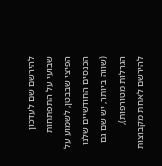להירשם שם לעדכון שבועי על התפתחות הפיצי שבבטן, לשמוע על הכנסים החודשיים שלנו (שווה ביותר, יש שם גם הגרלות מטורפות), להירשם לאחת מקבוצות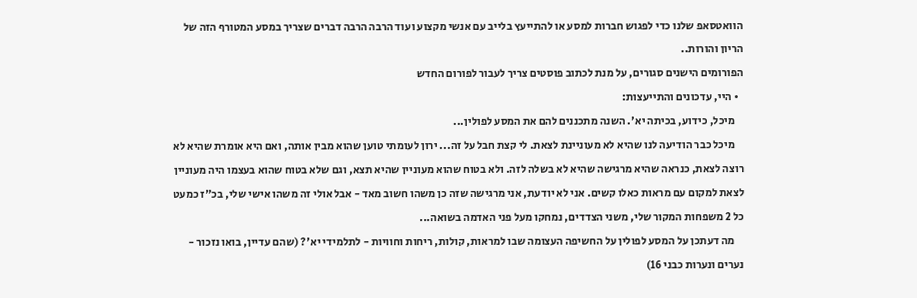הוואטסאפ שלנו כדי לפגוש חברות למסע או להתייעץ בלייב עם אנשי מקצוע ועוד הרבה הרבה דברים שצריך במסע המטורף הזה של הריון והורות..
הפורומים הישנים סגורים, על מנת לכתוב פוסטים צריך לעבור לפורום החדש
  • היי, עדכונים והתייעצות:
    מיכל, כידוע, בכיתה יא'. השנה מתכננים להם את המסע לפולין...
    מיכל כבר הודיעה לנו שהיא לא מעוניינת לצאת. לי קצת חבל על זה... ירון לעומתי טוען שהוא מבין אותה, ואם היא אומרת שהיא לא רוצה לצאת, כנראה שהיא מרגישה שהיא לא בשלה לזה. ולא בטוח שהוא מעוניין שהיא תצא, וגם שלא בטוח שהוא בעצמו היה מעוניין לצאת למקום עם מראות כאלו קשים. אני לא יודעת, אני מרגישה שזה כן משהו חשוב מאד - אבל אולי זה משהו אישי שלי, בכ"ז כמעט כל 2 משפחות המקור שלי, משני הצדדים, נמחקו מעל פני האדמה בשואה...
    מה דעתכן על המסע לפולין על החשיפה העצומה שבו למראות, קולות, ריחות וחוויות - לתלמידי יא'? (שהם עדיין, בואו נזכור - נערים ונערות כבני 16)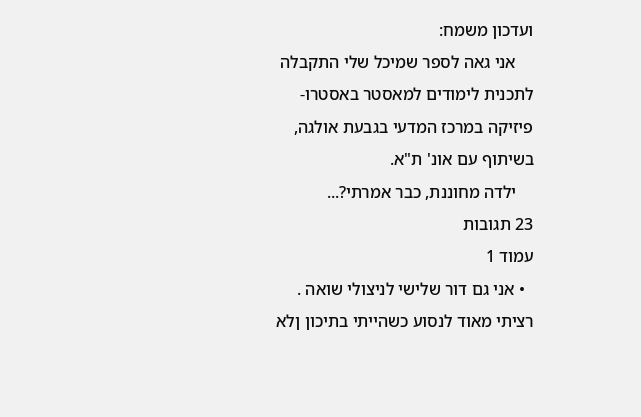ועדכון משמח:
    אני גאה לספר שמיכל שלי התקבלה לתכנית לימודים למאסטר באסטרו-פיזיקה במרכז המדעי בגבעת אולגה, בשיתוף עם אונ' ת"א.
    ילדה מחוננת, כבר אמרתי?...
23 תגובות
עמוד 1
  • אני גם דור שלישי לניצולי שואה . רציתי מאוד לנסוע כשהייתי בתיכון ןלא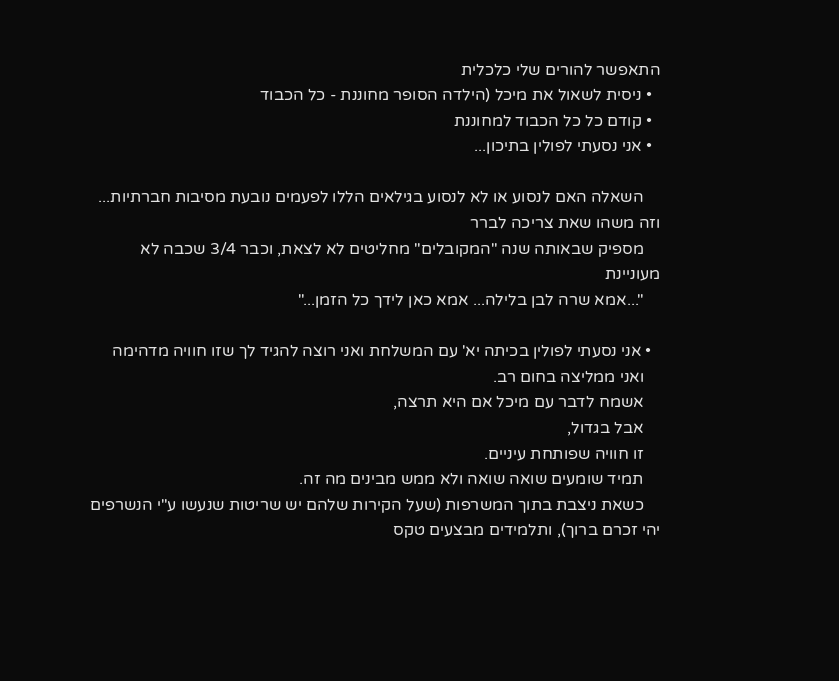התאפשר להורים שלי כלכלית
  • ניסית לשאול את מיכל (הילדה הסופר מחוננת - כל הכבוד
  • קודם כל כל הכבוד למחוננת
  • אני נסעתי לפולין בתיכון...

    השאלה האם לנסוע או לא לנסוע בגילאים הללו לפעמים נובעת מסיבות חברתיות... וזה משהו שאת צריכה לברר
    מספיק שבאותה שנה "המקובלים" מחליטים לא לצאת, וכבר 3/4 שכבה לא מעוניינת
    "...אמא שרה לבן בלילה... אמא כאן לידך כל הזמן..."

  • אני נסעתי לפולין בכיתה יא' עם המשלחת ואני רוצה להגיד לך שזו חוויה מדהימה
    ואני ממליצה בחום רב.
    אשמח לדבר עם מיכל אם היא תרצה,
    אבל בגדול,
    זו חוויה שפותחת עיניים.
    תמיד שומעים שואה שואה ולא ממש מבינים מה זה.
    כשאת ניצבת בתוך המשרפות (שעל הקירות שלהם יש שריטות שנעשו ע"י הנשרפים יהי זכרם ברוך), ותלמידים מבצעים טקס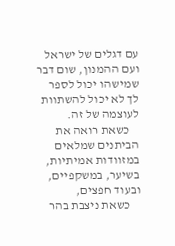עם דגלים של ישראל ועם ההמנון, שום דבר שמישהו יכול לספר לך לא יכול להשתוות לעוצמה של זה.
    כשאת רואה את הביתנים שמלאים במזוודות אמיתיות, בשיער, במשקפיים, ובעוד חפצים,
    כשאת ניצבת בהר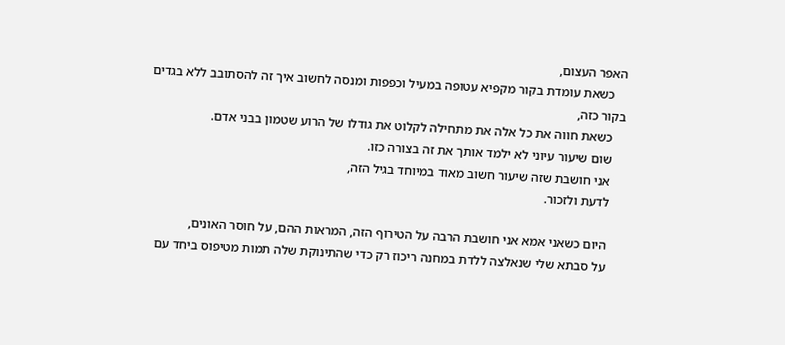האפר העצום,
    כשאת עומדת בקור מקפיא עטופה במעיל וכפפות ומנסה לחשוב איך זה להסתובב ללא בגדים בקור כזה,
    כשאת חווה את כל אלה את מתחילה לקלוט את גודלו של הרוע שטמון בבני אדם.
    שום שיעור עיוני לא ילמד אותך את זה בצורה כזו.
    אני חושבת שזה שיעור חשוב מאוד במיוחד בגיל הזה,
    לדעת ולזכור.

    היום כשאני אמא אני חושבת הרבה על הטירוף הזה, המראות ההם, על חוסר האונים,
    על סבתא שלי שנאלצה ללדת במחנה ריכוז רק כדי שהתינוקת שלה תמות מטיפוס ביחד עם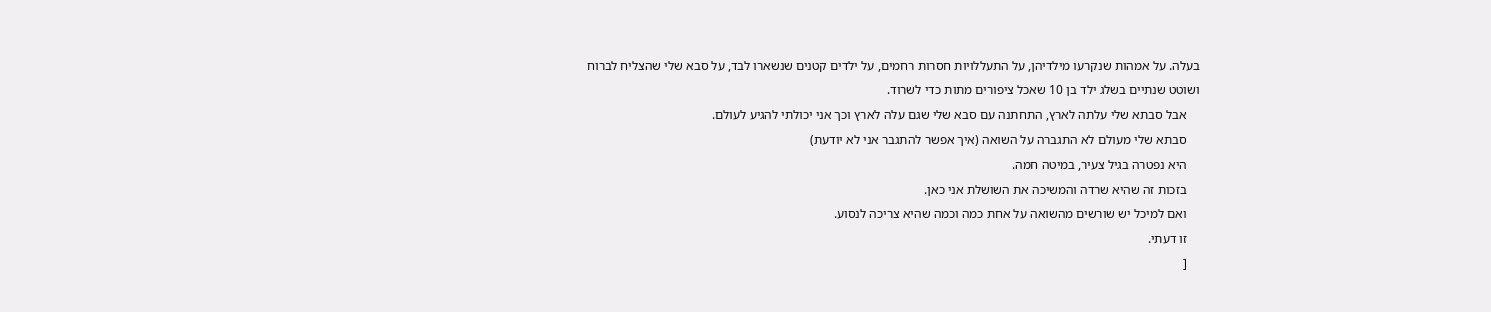בעלה. על אמהות שנקרעו מילדיהן, על התעללויות חסרות רחמים, על ילדים קטנים שנשארו לבד, על סבא שלי שהצליח לברוח ושוטט שנתיים בשלג ילד בן 10 שאכל ציפורים מתות כדי לשרוד.
    אבל סבתא שלי עלתה לארץ, התחתנה עם סבא שלי שגם עלה לארץ וכך אני יכולתי להגיע לעולם.
    סבתא שלי מעולם לא התגברה על השואה (איך אפשר להתגבר אני לא יודעת)
    היא נפטרה בגיל צעיר, במיטה חמה.
    בזכות זה שהיא שרדה והמשיכה את השושלת אני כאן.
    ואם למיכל יש שורשים מהשואה על אחת כמה וכמה שהיא צריכה לנסוע.
    זו דעתי.
    [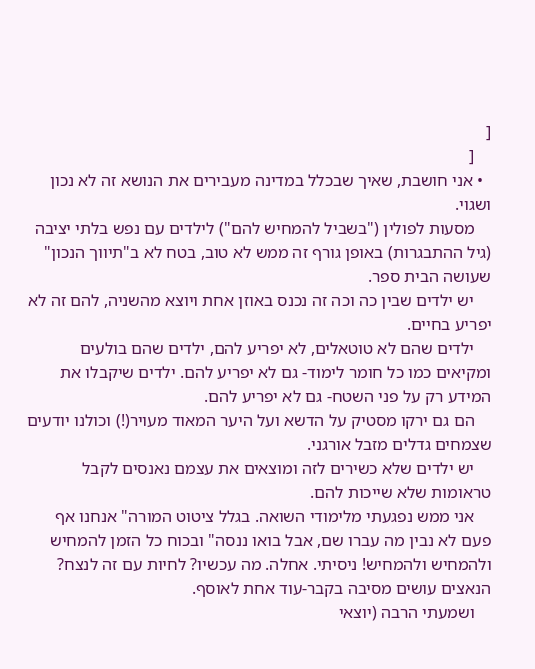[
    [
  • אני חושבת, שאיך שבכלל במדינה מעבירים את הנושא זה לא נכון ושגוי.
    מסעות לפולין ("בשביל להמחיש להם") לילדים עם נפש בלתי יציבה (גיל ההתבגרות) באופן גורף זה ממש לא טוב, בטח לא ב"תיווך הנכון" שעושה הבית ספר.
    יש ילדים שבין כה וכה זה נכנס באוזן אחת ויוצא מהשניה, להם זה לא יפריע בחיים.
    ילדים שהם לא טוטאלים, לא יפריע להם, ילדים שהם בולעים ומקיאים כמו כל חומר לימוד- גם לא יפריע להם. ילדים שיקבלו את המידע רק על פני השטח- גם לא יפריע להם.
    הם גם ירקו מסטיק על הדשא ועל היער המאוד מעויר(!) וכולנו יודעים שצמחים גדלים מזבל אורגני.
    יש ילדים שלא כשירים לזה ומוצאים את עצמם נאנסים לקבל טראומות שלא שייכות להם.
    אני ממש נפגעתי מלימודי השואה. בגלל ציטוט המורה" אנחנו אף פעם לא נבין מה עברו שם, אבל בואו ננסה" ובכוח כל הזמן להמחיש ולהמחיש ולהמחיש! ניסיתי. אחלה. מה עכשיו? לחיות עם זה לנצח? הנאצים עושים מסיבה בקבר-עוד אחת לאוסף.
    ושמעתי הרבה (יוצאי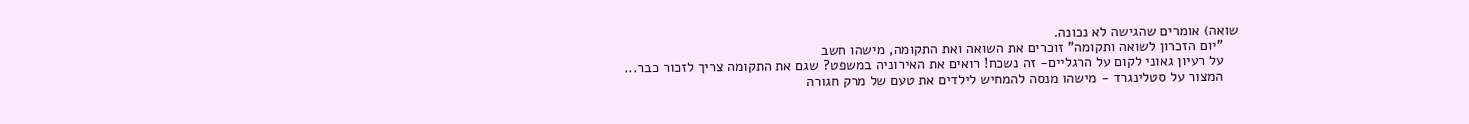שואה) אומרים שהגישה לא נכונה.
    "יום הזכרון לשואה ותקומה" זוכרים את השואה ואת התקומה, מישהו חשב
    על רעיון גאוני לקום על הרגליים- זה נשכח! רואים את האירוניה במשפט? שגם את התקומה צריך לזכור כבר...
    המצור על סטלינגרד - מישהו מנסה להמחיש לילדים את טעם של מרק חגורה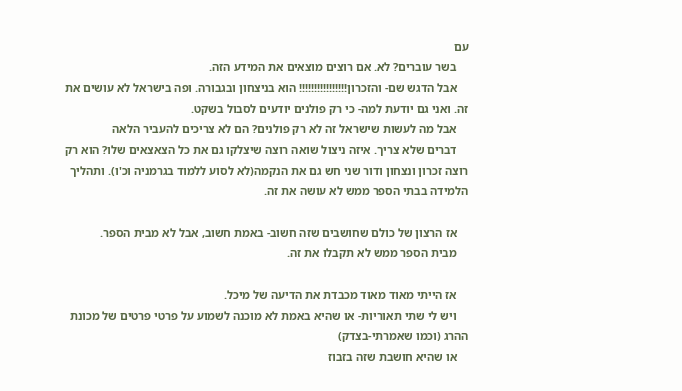עם
    בשר עוברים? לא. אם רוצים מוצאים את המידע הזה.
    אבל הדגש שם- והזכרון!!!!!!!!!!!!!!!! הוא בניצחון ובגבורה. ופה בישראל לא עושים את זה. ואני גם יודעת למה- כי רק פולנים יודעים לסבול בשקט.
    אבל מה לעשות שישראל זה לא רק פולנים? הם לא צריכים להעביר הלאה
    דברים שלא צריך. איזה ניצול שואה רוצה שיצלקו גם את כל הצאצאים שלו? הוא רק רוצה זכרון ונצחון ודור שני חש גם את הנקמה(לא לסוע ללמוד בגרמניה וכ'ו). ותהליך הלמידה בבתי הספר ממש לא עושה את זה.

    אז הרצון של כולם שחושבים שזה חשוב- באמת חשוב, אבל לא מבית הספר.
    מבית הספר ממש לא תקבלו את זה.

    אז הייתי מאוד מאוד מכבדת את הדיעה של מיכל.
    ויש לי שתי תאוריות- או שהיא באמת לא מוכנה לשמוע על פרטי פרטים של מכונת ההרג (וכמו שאמרתי-בצדק)
    או שהיא חושבת שזה בזבוז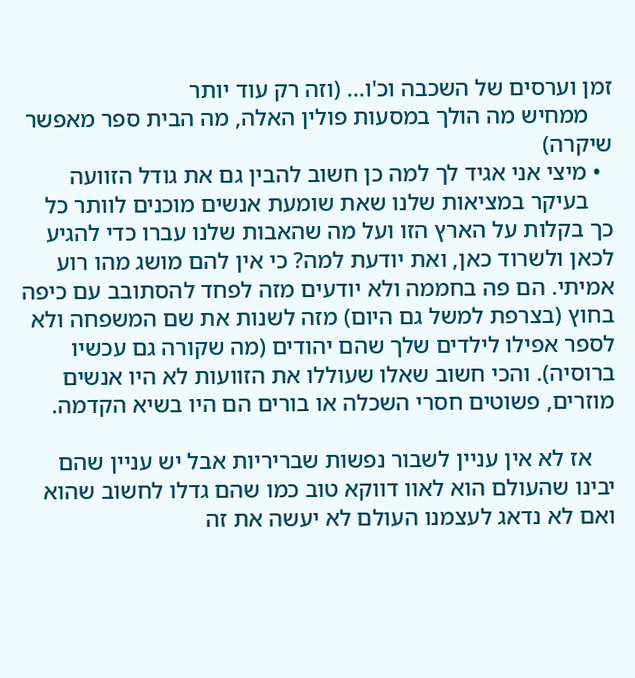זמן וערסים של השכבה וכ'ו... (וזה רק עוד יותר
    ממחיש מה הולך במסעות פולין האלה, מה הבית ספר מאפשר שיקרה)
  • מיצי אני אגיד לך למה כן חשוב להבין גם את גודל הזוועה
    בעיקר במציאות שלנו שאת שומעת אנשים מוכנים לוותר כל כך בקלות על הארץ הזו ועל מה שהאבות שלנו עברו כדי להגיע לכאן ולשרוד כאן, ואת יודעת למה? כי אין להם מושג מהו רוע אמיתי. הם פה בחממה ולא יודעים מזה לפחד להסתובב עם כיפה בחוץ (בצרפת למשל גם היום) מזה לשנות את שם המשפחה ולא לספר אפילו לילדים שלך שהם יהודים (מה שקורה גם עכשיו ברוסיה). והכי חשוב שאלו שעוללו את הזוועות לא היו אנשים מוזרים, פשוטים חסרי השכלה או בורים הם היו בשיא הקדמה.

    אז לא אין עניין לשבור נפשות שבריריות אבל יש עניין שהם יבינו שהעולם הוא לאוו דווקא טוב כמו שהם גדלו לחשוב שהוא ואם לא נדאג לעצמנו העולם לא יעשה את זה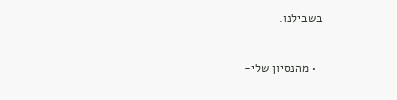בשבילנו.


  • מהנסיון שלי-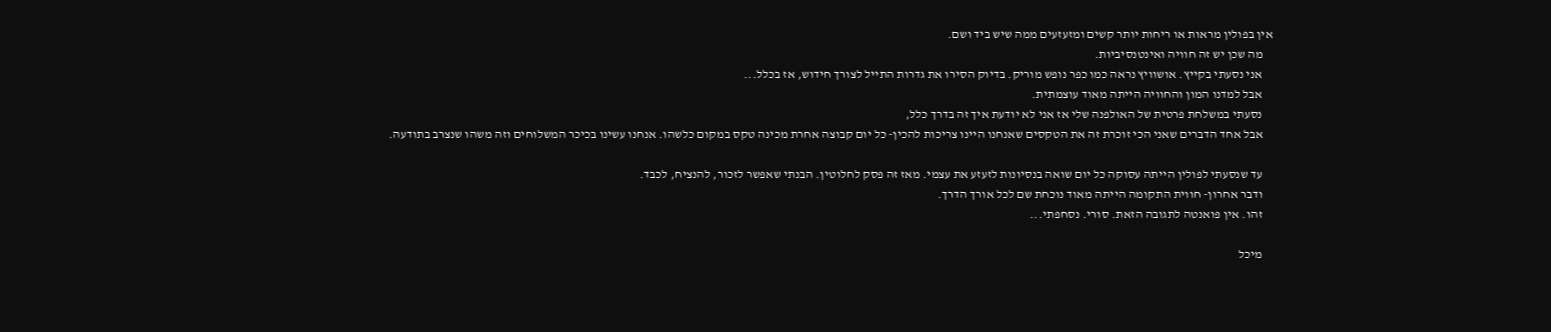אין בפולין מראות או ריחות יותר קשים ומזעזעים ממה שיש ביד ושם.
    מה שכן יש זה חוויה ואינטנסיביות.
    אני נסעתי בקייץ. אושוויץ נראה כמו כפר נופש מוריק. בדיוק הסירו את גדרות התייל לצורך חידוש, אז בכלל...
    אבל למדנו המון והחוויה הייתה מאוד עוצמתית.
    נסעתי במשלחת פרטית של האולפנה שלי אז אני לא יודעת איך זה בדרך כלל,
    אבל אחד הדברים שאני הכי זוכרת זה את הטקסים שאנחנו היינו צריכות להכין- כל יום קבוצה אחרת מכינה טקס במקום כלשהו. אנחנו עשינו בכיכר המשלוחים וזה משהו שנצרב בתודעה.

    עד שנסעתי לפולין הייתה עסוקה כל יום שואה בנסיונות לזעזע את עצמי. מאז זה פסק לחלוטין. הבנתי שאפשר לזכור, להנציח, לכבד.
    ודבר אחרון- חווית התקומה הייתה מאוד נוכחת שם לכל אורך הדרך.
    זהו. אין פואנטה לתגובה הזאת. סורי. נסחפתי...

    מיכל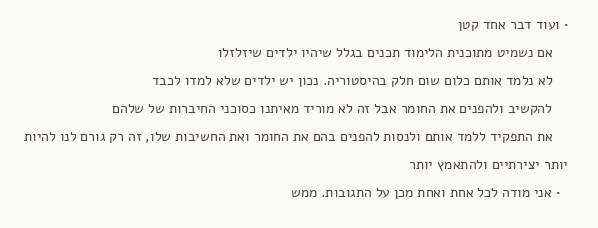• ועוד דבר אחד קטן
    אם נשמיט מתוכנית הלימוד תכנים בגלל שיהיו ילדים שיזלזלו
    לא נלמד אותם כלום שום חלק בהיסטוריה. נכון יש ילדים שלא למדו לכבד
    להקשיב ולהפנים את החומר אבל זה לא מוריד מאיתנו כסוכני החיברות של שלהם
    את התפקיד ללמד אותם ולנסות להפנים בהם את החומר ואת החשיבות שלו, זה רק גורם לנו להיות יותר יצירתיים ולהתאמץ יותר
  • אני מודה לכל אחת ואחת מכן על התגובות. ממש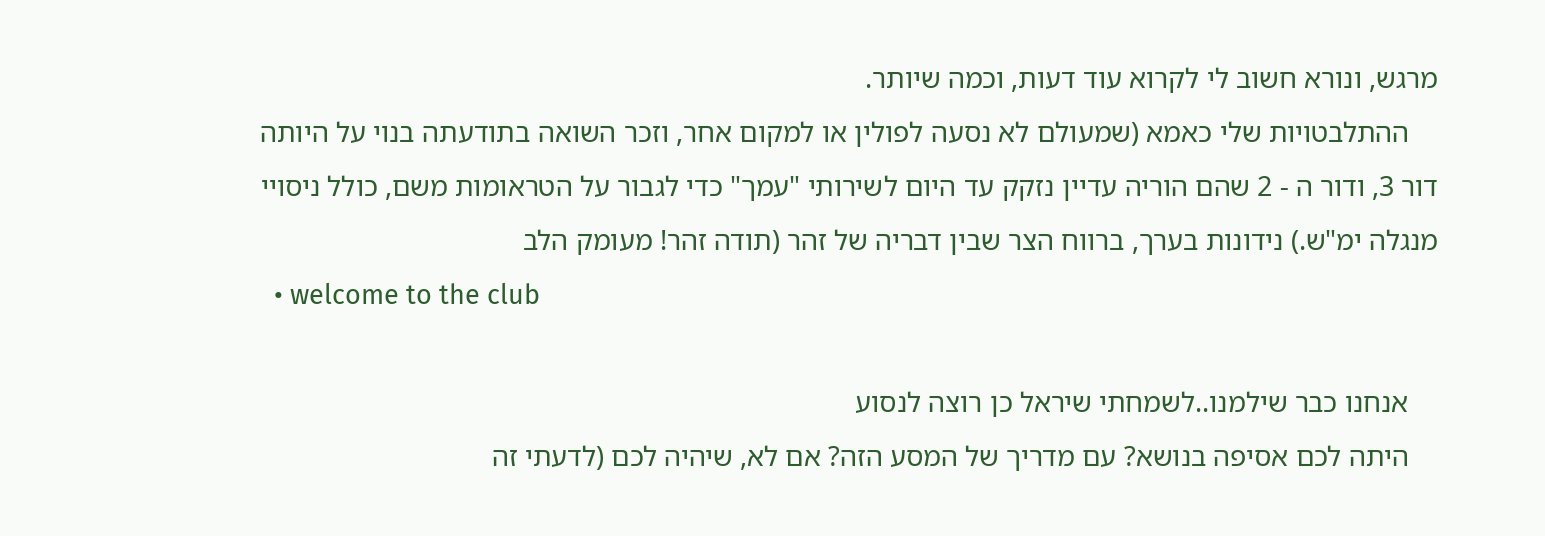מרגש, ונורא חשוב לי לקרוא עוד דעות, וכמה שיותר.
    ההתלבטויות שלי כאמא (שמעולם לא נסעה לפולין או למקום אחר, וזכר השואה בתודעתה בנוי על היותה דור 3, ודור ה - 2 שהם הוריה עדיין נזקק עד היום לשירותי "עמך" כדי לגבור על הטראומות משם, כולל ניסויי מנגלה ימ"ש.) נידונות בערך, ברווח הצר שבין דבריה של זהר (תודה זהר! מעומק הלב
  • welcome to the club

    אנחנו כבר שילמנו..לשמחתי שיראל כן רוצה לנסוע
    היתה לכם אסיפה בנושא? עם מדריך של המסע הזה? אם לא, שיהיה לכם (לדעתי זה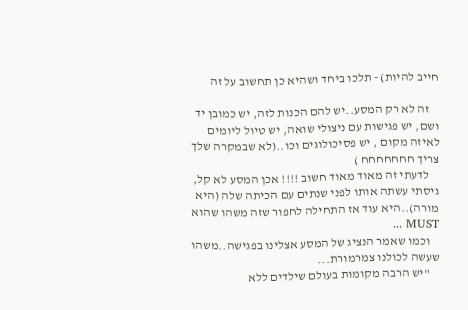חייב להיות) - תלכו ביחד ושהיא כן תחשוב על זה

    זה לא רק המסע..יש להם הכנות לזה, יש כמובן יד ושם, יש פגישות עם ניצולי שואה, יש טיול ליומים לאיזה מקום , יש פסיכולוגים וכו..(לא שבמקרה שלך צריך חחחחחחח )
    לדעתי זה מאוד מאוד חשוב !!!! אכן המסע לא קל, גיסתי עשתה אותו לפני שנתים עם הכיתה שלה (היא מורה)..היא עוד אז התחילה לחפור שזה משהו שהוא MUST ...
    וכמו שאמר הנציג של המסע אצלינו בפגישה..משהו שעשה לכולנו צמרמורת...
    "יש הרבה מקומות בעולם שילדים ללא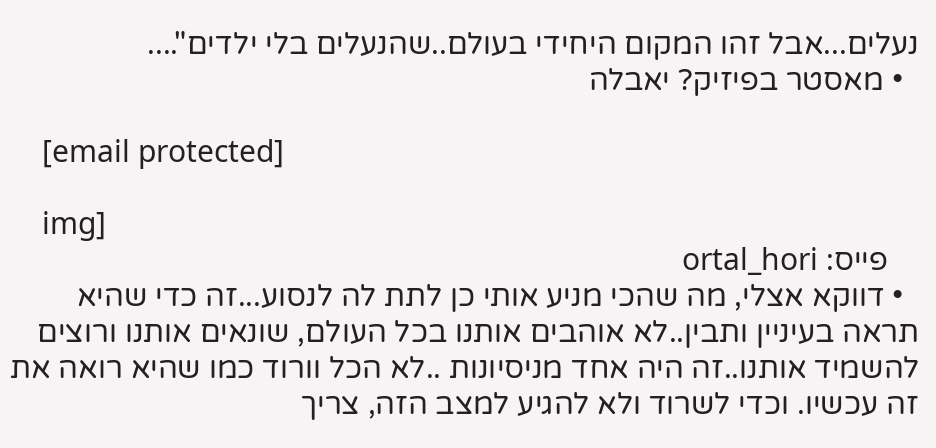נעלים...אבל זהו המקום היחידי בעולם..שהנעלים בלי ילדים"....
  • מאסטר בפיזיק? יאבלה

    [email protected]

    img]
    פייס: ortal_hori
  • דווקא אצלי, מה שהכי מניע אותי כן לתת לה לנסוע...זה כדי שהיא תראה בעיניין ותבין..לא אוהבים אותנו בכל העולם, שונאים אותנו ורוצים להשמיד אותנו..זה היה אחד מניסיונות ..לא הכל וורוד כמו שהיא רואה את זה עכשיו. וכדי לשרוד ולא להגיע למצב הזה, צריך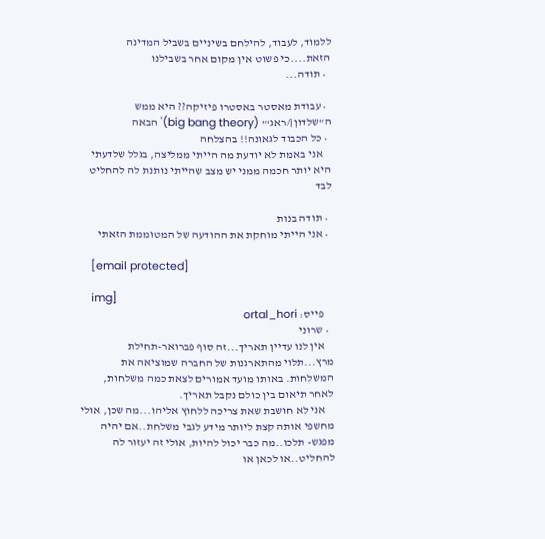ללמוד, לעבוד, להילחם בשיניים בשביל המדינה הזאת....כי פשוט אין מקום אחר בשבילנו
  • תודה...

  • עבודת מאסטר באסטרו פיזיקה?? היא ממש ה"שלדון|/ראג'" (big bang theory)' הבאה
  • כל הכבוד לגאונה!! בהצלחה
    אני באמת לא יודעת מה הייתי ממליצה, בגלל שלדעתי היא יותר חכמה ממני יש מצב שהייתי נותנת לה להחליט לבד

  • תודה בנות
  • אני הייתי מוחקת את ההודעה של המטוממת הזאתי

    [email protected]

    img]
    פייס: ortal_hori
  • שרוני
    אין לנו עדיין תאריך...זה סוף פברואר-תחילת מרץ...תלוי מהתארגנות של החברה שמוציאה את המשלחות. באותו מועד אמורים לצאת כמה משלחות, לאחר תיאום בין כולם נקבל תאריך.
    אני לא חושבת שאת צריכה ללחוץ אליהו...מה שכן, אולי מחשפי אותה קצת ליותר מידע לגבי משלחת..אם יהיה מפגש- תלכו..מה כבר יכול להיות, אולי זה יעזור לה להחליט..או לכאן או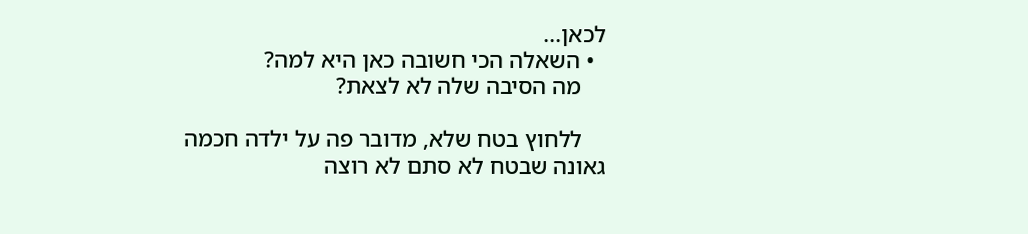לכאן...
  • השאלה הכי חשובה כאן היא למה?
    מה הסיבה שלה לא לצאת?

    ללחוץ בטח שלא, מדובר פה על ילדה חכמה גאונה שבטח לא סתם לא רוצה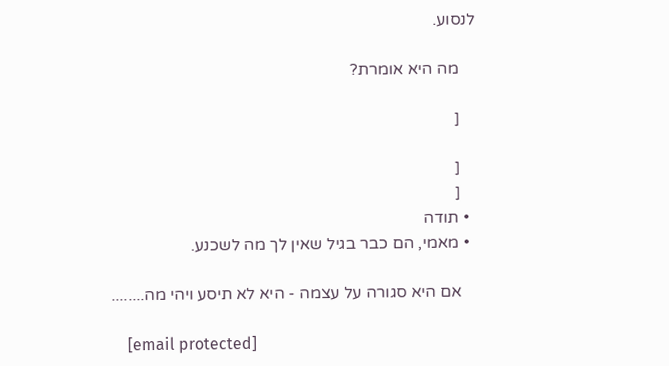לנסוע.

    מה היא אומרת?

    [

    [
    [
  • תודה
  • מאמי, הם כבר בגיל שאין לך מה לשכנע.

    אם היא סגורה על עצמה - היא לא תיסע ויהי מה........

    [email protected]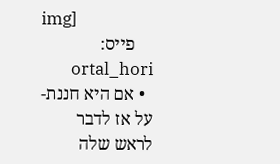img]
    פייס: ortal_hori
  • אם היא חננת-על אז לדבר לראש שלה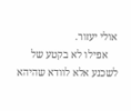אולי יעזור.
    אפילו לא בקטע של לשכנע אלא לוודא שהיהא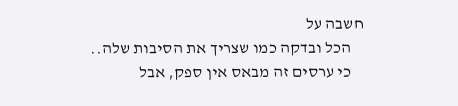חשבה על
    הכל ובדקה כמו שצריך את הסיבות שלה..
    כי ערסים זה מבאס אין ספק, אבל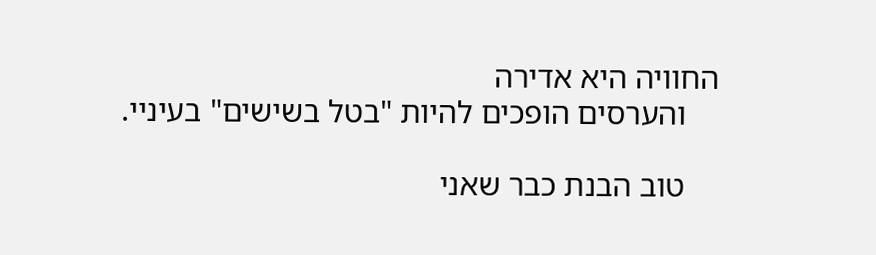החוויה היא אדירה
    והערסים הופכים להיות "בטל בשישים" בעיניי.

    טוב הבנת כבר שאני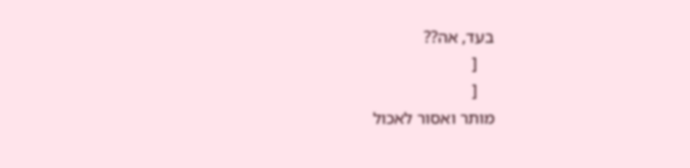בעד, אה??
    [
    [
מותר ואסור לאכול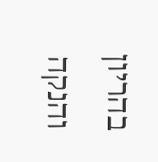בהריון והנקה